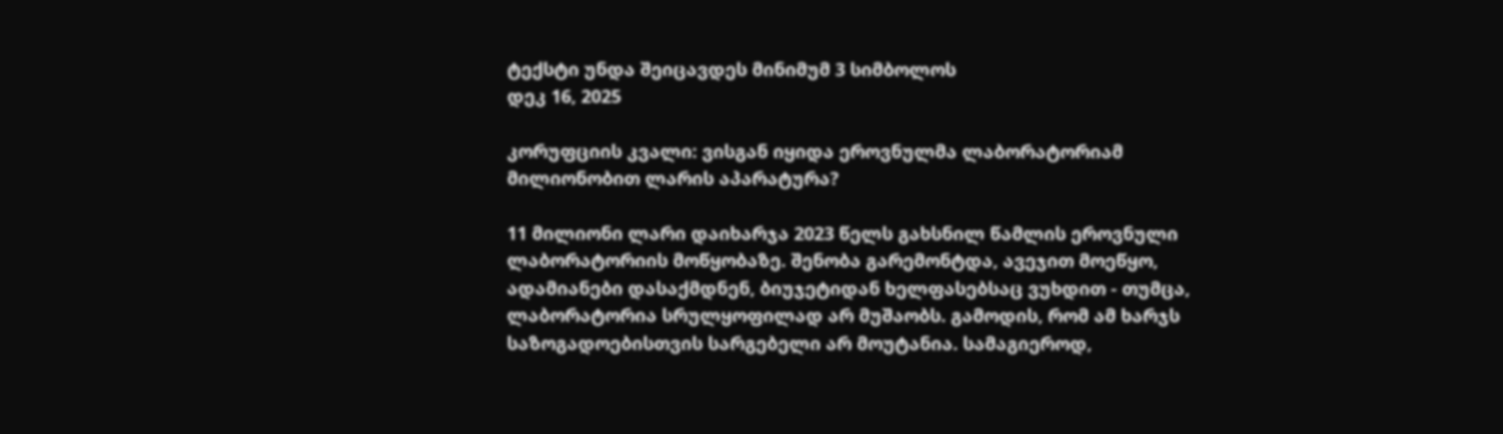ტექსტი უნდა შეიცავდეს მინიმუმ 3 სიმბოლოს
დეკ 16, 2025

კორუფციის კვალი: ვისგან იყიდა ეროვნულმა ლაბორატორიამ მილიონობით ლარის აპარატურა?

11 მილიონი ლარი დაიხარჯა 2023 წელს გახსნილ წამლის ეროვნული ლაბორატორიის მოწყობაზე. შენობა გარემონტდა, ავეჯით მოეწყო, ადამიანები დასაქმდნენ, ბიუჯეტიდან ხელფასებსაც ვუხდით - თუმცა, ლაბორატორია სრულყოფილად არ მუშაობს. გამოდის, რომ ამ ხარჯს საზოგადოებისთვის სარგებელი არ მოუტანია. სამაგიეროდ,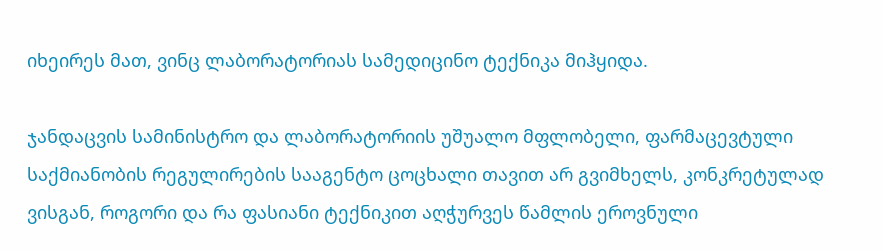იხეირეს მათ, ვინც ლაბორატორიას სამედიცინო ტექნიკა მიჰყიდა.

ჯანდაცვის სამინისტრო და ლაბორატორიის უშუალო მფლობელი, ფარმაცევტული საქმიანობის რეგულირების სააგენტო ცოცხალი თავით არ გვიმხელს, კონკრეტულად ვისგან, როგორი და რა ფასიანი ტექნიკით აღჭურვეს წამლის ეროვნული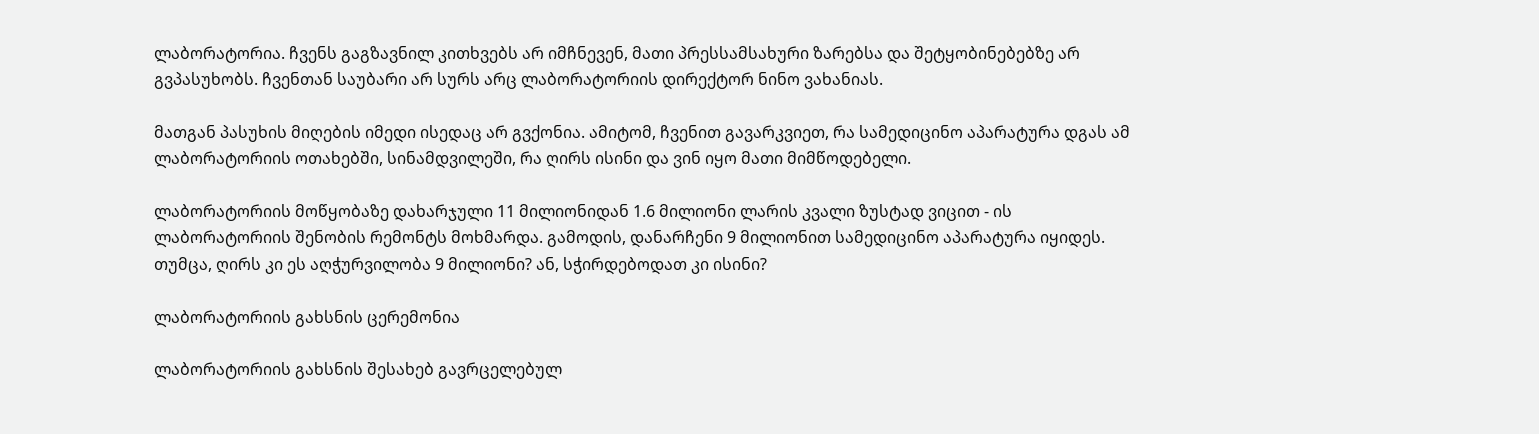ლაბორატორია. ჩვენს გაგზავნილ კითხვებს არ იმჩნევენ, მათი პრესსამსახური ზარებსა და შეტყობინებებზე არ გვპასუხობს. ჩვენთან საუბარი არ სურს არც ლაბორატორიის დირექტორ ნინო ვახანიას.

მათგან პასუხის მიღების იმედი ისედაც არ გვქონია. ამიტომ, ჩვენით გავარკვიეთ, რა სამედიცინო აპარატურა დგას ამ ლაბორატორიის ოთახებში, სინამდვილეში, რა ღირს ისინი და ვინ იყო მათი მიმწოდებელი.

ლაბორატორიის მოწყობაზე დახარჯული 11 მილიონიდან 1.6 მილიონი ლარის კვალი ზუსტად ვიცით - ის ლაბორატორიის შენობის რემონტს მოხმარდა. გამოდის, დანარჩენი 9 მილიონით სამედიცინო აპარატურა იყიდეს. თუმცა, ღირს კი ეს აღჭურვილობა 9 მილიონი? ან, სჭირდებოდათ კი ისინი?

ლაბორატორიის გახსნის ცერემონია

ლაბორატორიის გახსნის შესახებ გავრცელებულ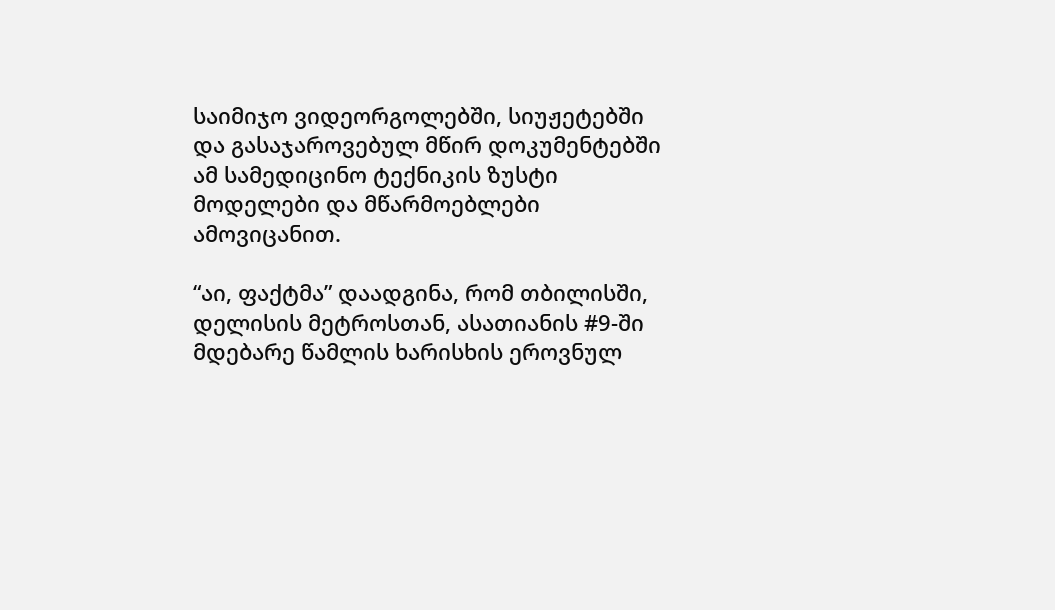საიმიჯო ვიდეორგოლებში, სიუჟეტებში და გასაჯაროვებულ მწირ დოკუმენტებში ამ სამედიცინო ტექნიკის ზუსტი მოდელები და მწარმოებლები ამოვიცანით.

“აი, ფაქტმა” დაადგინა, რომ თბილისში, დელისის მეტროსთან, ასათიანის #9-ში მდებარე წამლის ხარისხის ეროვნულ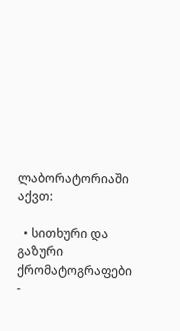ლაბორატორიაში აქვთ:

  • სითხური და გაზური ქრომატოგრაფები -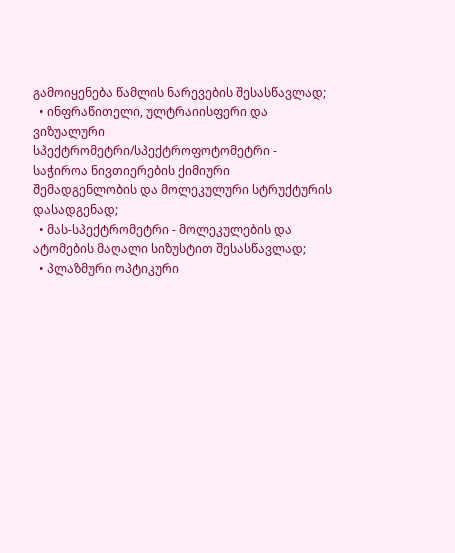გამოიყენება წამლის ნარევების შესასწავლად;
  • ინფრაწითელი, ულტრაიისფერი და ვიზუალური სპექტრომეტრი/სპექტროფოტომეტრი - საჭიროა ნივთიერების ქიმიური შემადგენლობის და მოლეკულური სტრუქტურის დასადგენად;
  • მას-სპექტრომეტრი - მოლეკულების და ატომების მაღალი სიზუსტით შესასწავლად;
  • პლაზმური ოპტიკური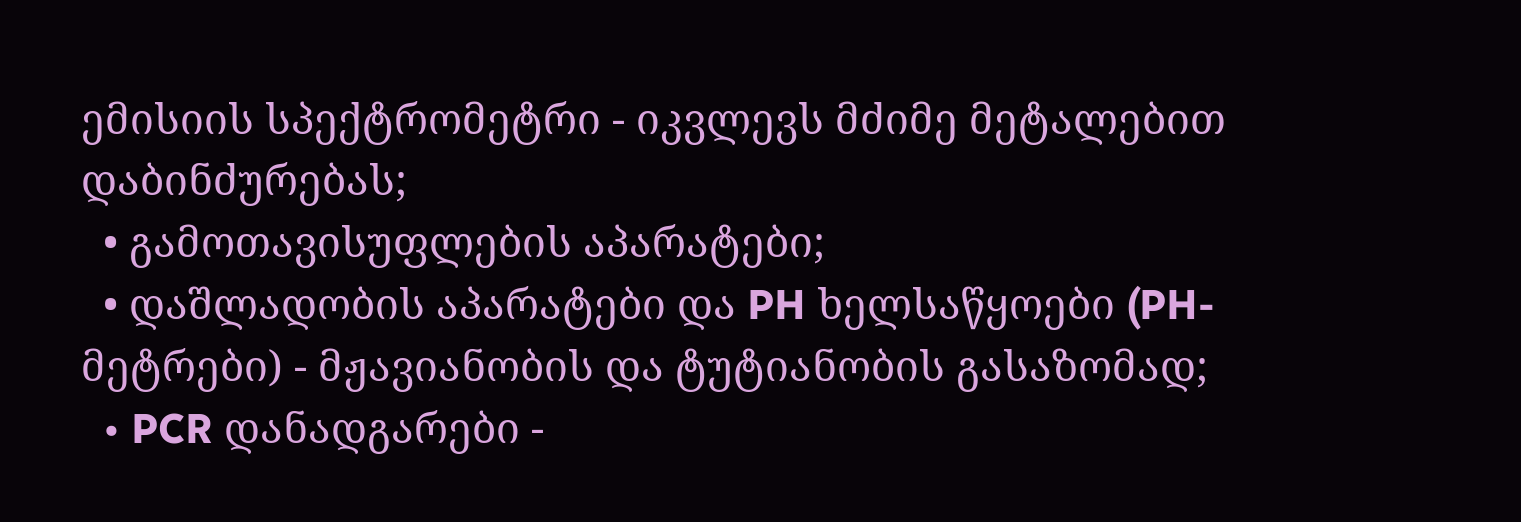ემისიის სპექტრომეტრი - იკვლევს მძიმე მეტალებით დაბინძურებას;
  • გამოთავისუფლების აპარატები;
  • დაშლადობის აპარატები და PH ხელსაწყოები (PH-მეტრები) - მჟავიანობის და ტუტიანობის გასაზომად;
  • PCR დანადგარები -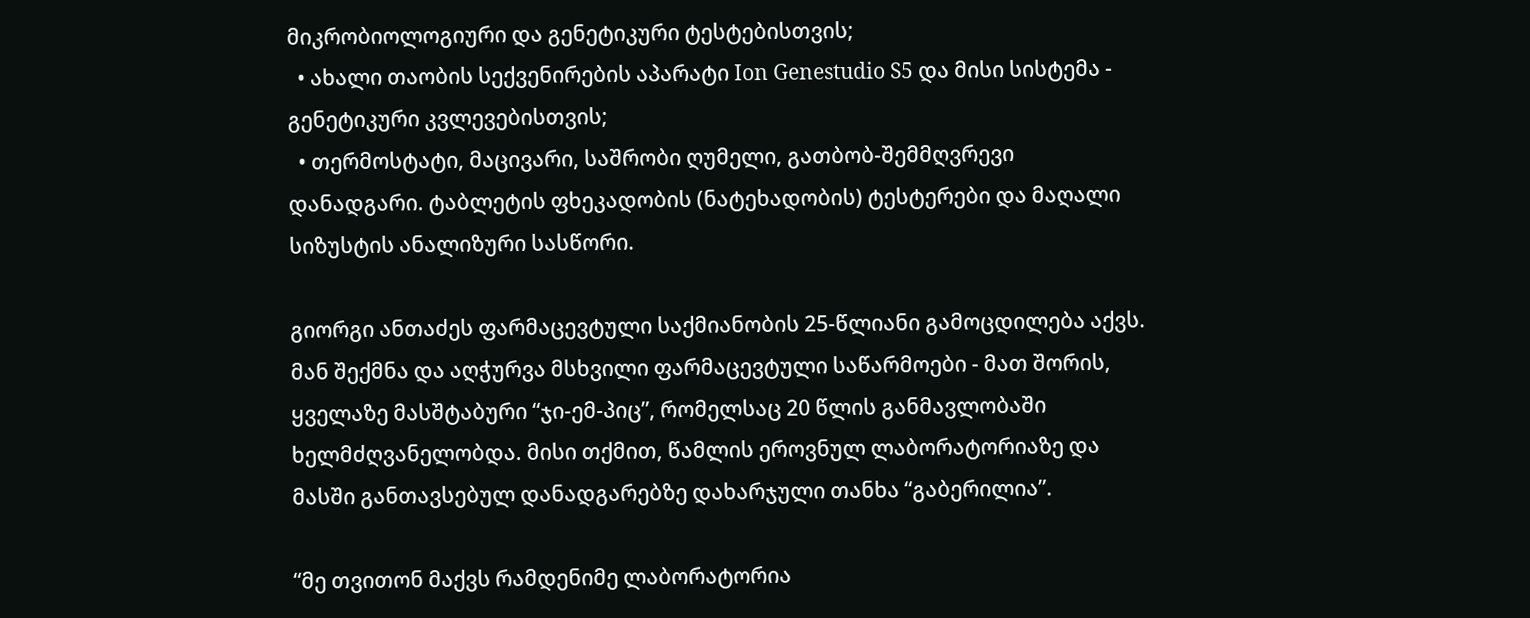მიკრობიოლოგიური და გენეტიკური ტესტებისთვის;
  • ახალი თაობის სექვენირების აპარატი Ion Genestudio S5 და მისი სისტემა - გენეტიკური კვლევებისთვის;
  • თერმოსტატი, მაცივარი, საშრობი ღუმელი, გათბობ-შემმღვრევი დანადგარი. ტაბლეტის ფხეკადობის (ნატეხადობის) ტესტერები და მაღალი სიზუსტის ანალიზური სასწორი.

გიორგი ანთაძეს ფარმაცევტული საქმიანობის 25-წლიანი გამოცდილება აქვს. მან შექმნა და აღჭურვა მსხვილი ფარმაცევტული საწარმოები - მათ შორის, ყველაზე მასშტაბური “ჯი-ემ-პიც”, რომელსაც 20 წლის განმავლობაში ხელმძღვანელობდა. მისი თქმით, წამლის ეროვნულ ლაბორატორიაზე და მასში განთავსებულ დანადგარებზე დახარჯული თანხა “გაბერილია”.

“მე თვითონ მაქვს რამდენიმე ლაბორატორია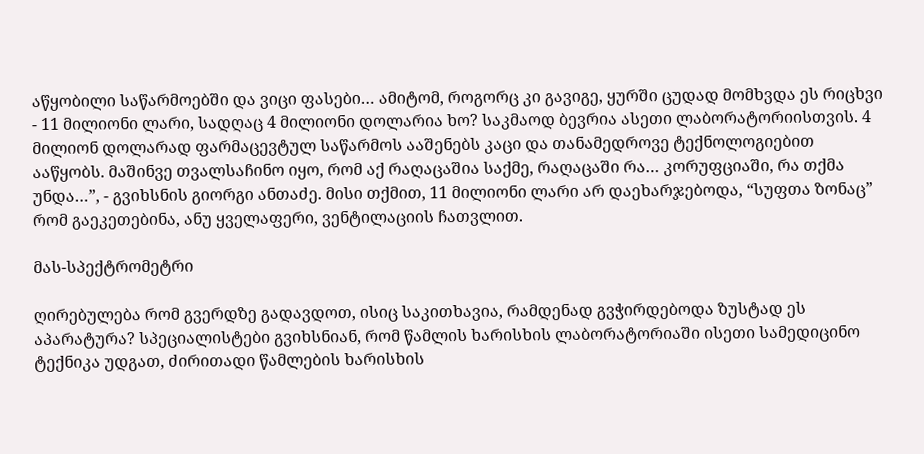აწყობილი საწარმოებში და ვიცი ფასები… ამიტომ, როგორც კი გავიგე, ყურში ცუდად მომხვდა ეს რიცხვი - 11 მილიონი ლარი, სადღაც 4 მილიონი დოლარია ხო? საკმაოდ ბევრია ასეთი ლაბორატორიისთვის. 4 მილიონ დოლარად ფარმაცევტულ საწარმოს ააშენებს კაცი და თანამედროვე ტექნოლოგიებით ააწყობს. მაშინვე თვალსაჩინო იყო, რომ აქ რაღაცაშია საქმე, რაღაცაში რა… კორუფციაში, რა თქმა უნდა…”, - გვიხსნის გიორგი ანთაძე. მისი თქმით, 11 მილიონი ლარი არ დაეხარჯებოდა, “სუფთა ზონაც” რომ გაეკეთებინა, ანუ ყველაფერი, ვენტილაციის ჩათვლით.

მას-სპექტრომეტრი

ღირებულება რომ გვერდზე გადავდოთ, ისიც საკითხავია, რამდენად გვჭირდებოდა ზუსტად ეს აპარატურა? სპეციალისტები გვიხსნიან, რომ წამლის ხარისხის ლაბორატორიაში ისეთი სამედიცინო ტექნიკა უდგათ, ძირითადი წამლების ხარისხის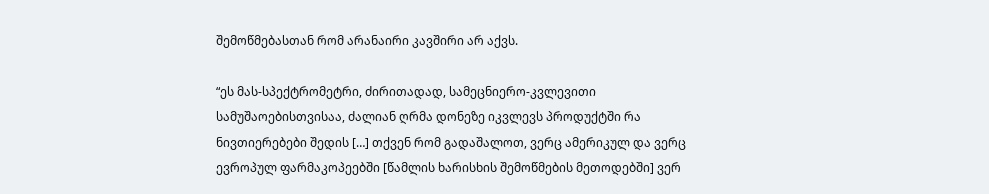შემოწმებასთან რომ არანაირი კავშირი არ აქვს.

“ეს მას-სპექტრომეტრი, ძირითადად, სამეცნიერო-კვლევითი სამუშაოებისთვისაა, ძალიან ღრმა დონეზე იკვლევს პროდუქტში რა ნივთიერებები შედის […] თქვენ რომ გადაშალოთ, ვერც ამერიკულ და ვერც ევროპულ ფარმაკოპეებში [წამლის ხარისხის შემოწმების მეთოდებში] ვერ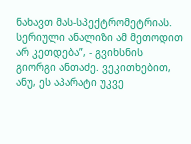ნახავთ მას-სპექტრომეტრიას. სერიული ანალიზი ამ მეთოდით არ კეთდება”, - გვიხსნის გიორგი ანთაძე. ვეკითხებით, ანუ, ეს აპარატი უკვე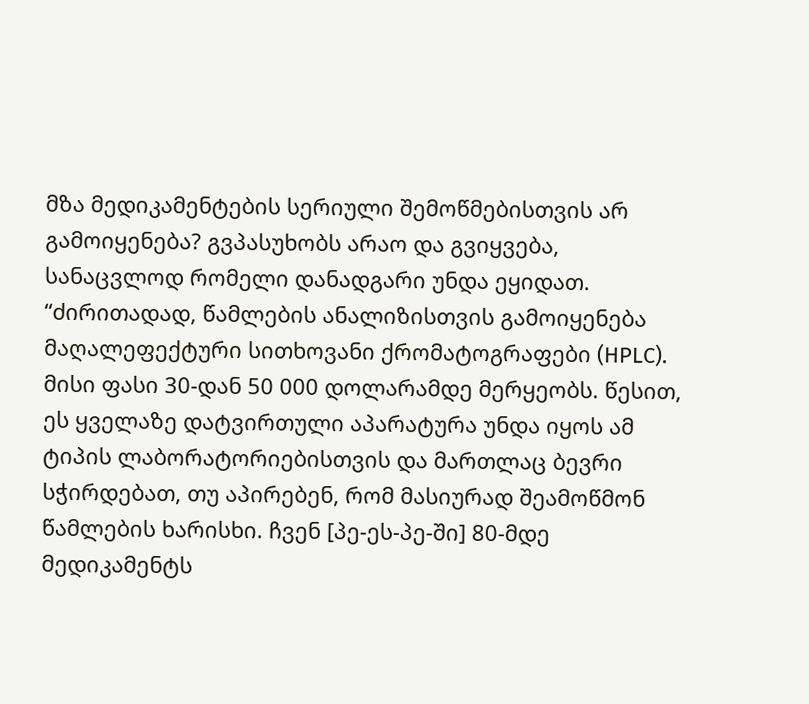მზა მედიკამენტების სერიული შემოწმებისთვის არ გამოიყენება? გვპასუხობს არაო და გვიყვება, სანაცვლოდ რომელი დანადგარი უნდა ეყიდათ. “ძირითადად, წამლების ანალიზისთვის გამოიყენება მაღალეფექტური სითხოვანი ქრომატოგრაფები (HPLC). მისი ფასი 30-დან 50 000 დოლარამდე მერყეობს. წესით, ეს ყველაზე დატვირთული აპარატურა უნდა იყოს ამ ტიპის ლაბორატორიებისთვის და მართლაც ბევრი სჭირდებათ, თუ აპირებენ, რომ მასიურად შეამოწმონ წამლების ხარისხი. ჩვენ [პე-ეს-პე-ში] 80-მდე მედიკამენტს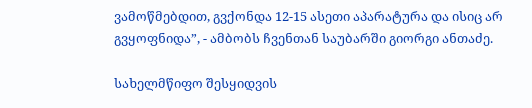ვამოწმებდით, გვქონდა 12-15 ასეთი აპარატურა და ისიც არ გვყოფნიდა”, - ამბობს ჩვენთან საუბარში გიორგი ანთაძე.

სახელმწიფო შესყიდვის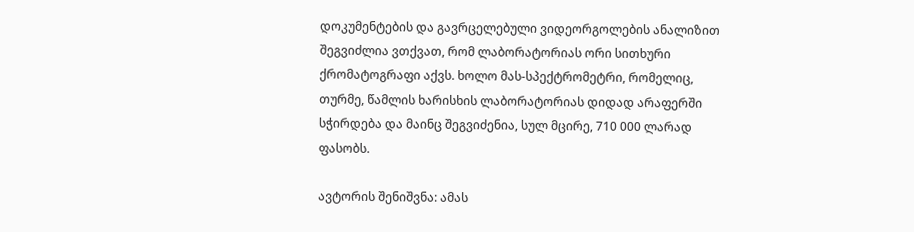დოკუმენტების და გავრცელებული ვიდეორგოლების ანალიზით შეგვიძლია ვთქვათ, რომ ლაბორატორიას ორი სითხური ქრომატოგრაფი აქვს. ხოლო მას-სპექტრომეტრი, რომელიც, თურმე, წამლის ხარისხის ლაბორატორიას დიდად არაფერში სჭირდება და მაინც შეგვიძენია, სულ მცირე, 710 000 ლარად ფასობს.

ავტორის შენიშვნა: ამას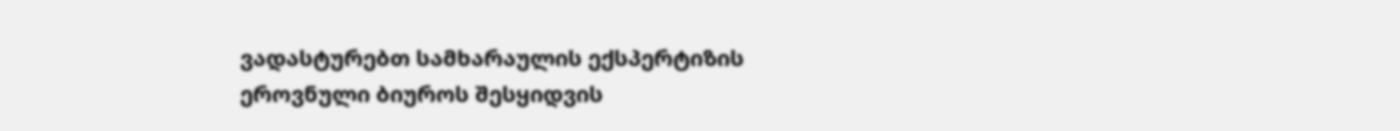ვადასტურებთ სამხარაულის ექსპერტიზის ეროვნული ბიუროს შესყიდვის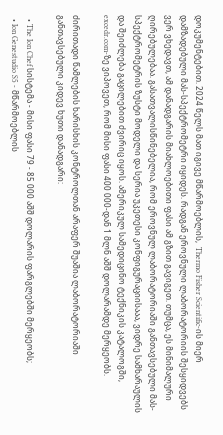დოკუმენტებით. 2024 წელს მათ იგივე მწარმოებლის,  Thermo Fisher Scientific-ის მიერ დამზადებული მას-სპექტრომეტრი იყიდეს. რადგან ეროვნული ლაბორატორიის შესყიდვებს ვერ ვხედავთ, ამ დანადგარის მიახლოებითი ფასი ამ გზით გავიგეთ. თუმცა, ეს მინიმალური ღირებულებაა. გასათვალისწინებელია, რომ ეროვნულ ლაბორატორიაში განთავსებული მას-სპექტრომეტრის ზუსტი მოდელი და სერია უკეთესი კონფიგურაციისააა, ვიდრე სამხარაულის და შეიძლება გაცილებით ძვირიც იყოს. ამერიკულ სამედიცინო ტექნიკის კატალოგში, excedr.com-ზე ვიპოვეთ, რომ მისი ფასი 400 000-დან 1 მლნ აშშ დოლარამდე მერყეობს.

ძირითადი წამლების ხარისხის კონტროლთან არაფერ შუაშია ლაბორატორიაში განთავსებული კიდევ ხუთი დანადგარი:

  • The Ion Chef სისტემა - მისი ფასი 79 - 85 000 აშშ დოლარის ფარგლებში მერყეობს;
  • Ion Genestudio S5 - მწარმოებლის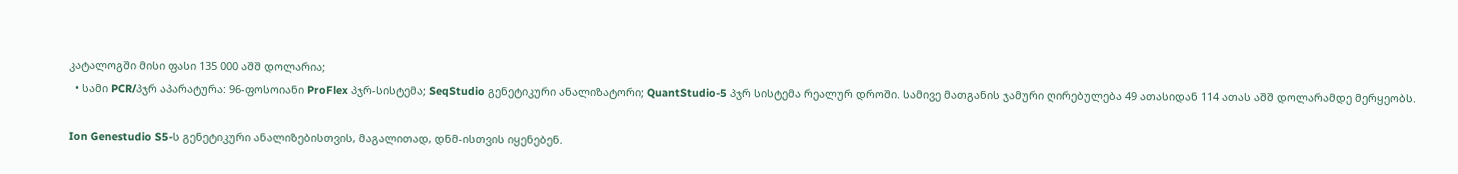კატალოგში მისი ფასი 135 000 აშშ დოლარია;
  • სამი PCR/პჯრ აპარატურა: 96-ფოსოიანი ProFlex პჯრ-სისტემა; SeqStudio გენეტიკური ანალიზატორი; QuantStudio-5 პჯრ სისტემა რეალურ დროში. სამივე მათგანის ჯამური ღირებულება 49 ათასიდან 114 ათას აშშ დოლარამდე მერყეობს.

Ion Genestudio S5-ს გენეტიკური ანალიზებისთვის, მაგალითად, დნმ-ისთვის იყენებენ.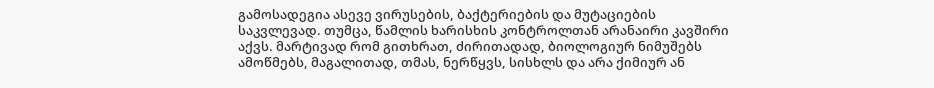გამოსადეგია ასევე ვირუსების, ბაქტერიების და მუტაციების საკვლევად. თუმცა, წამლის ხარისხის კონტროლთან არანაირი კავშირი აქვს. მარტივად რომ გითხრათ, ძირითადად, ბიოლოგიურ ნიმუშებს ამოწმებს, მაგალითად, თმას, ნერწყვს, სისხლს და არა ქიმიურ ან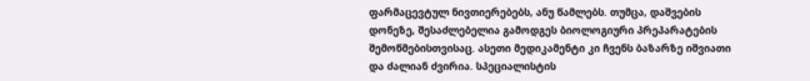ფარმაცევტულ ნივთიერებებს, ანუ წამლებს. თუმცა, დაშვების დონეზე, შესაძლებელია გამოდგეს ბიოლოგიური პრეპარატების შემოწმებისთვისაც. ასეთი მედიკამენტი კი ჩვენს ბაზარზე იშვიათი და ძალიან ძვირია. სპეციალისტის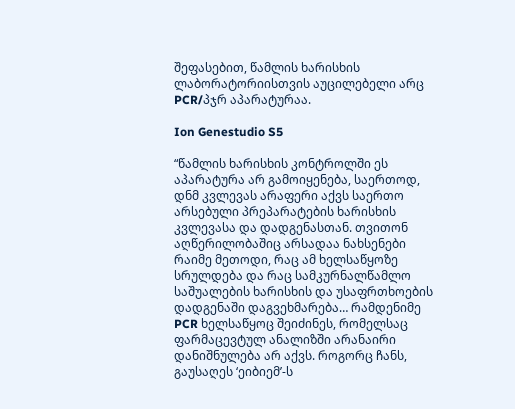შეფასებით, წამლის ხარისხის ლაბორატორიისთვის აუცილებელი არც PCR/პჯრ აპარატურაა.

Ion Genestudio S5

“წამლის ხარისხის კონტროლში ეს აპარატურა არ გამოიყენება, საერთოდ, დნმ კვლევას არაფერი აქვს საერთო არსებული პრეპარატების ხარისხის კვლევასა და დადგენასთან. თვითონ აღწერილობაშიც არსადაა ნახსენები რაიმე მეთოდი, რაც ამ ხელსაწყოზე სრულდება და რაც სამკურნალწამლო საშუალების ხარისხის და უსაფრთხოების დადგენაში დაგვეხმარება… რამდენიმე PCR ხელსაწყოც შეიძინეს, რომელსაც ფარმაცევტულ ანალიზში არანაირი დანიშნულება არ აქვს. როგორც ჩანს, გაუსაღეს ‘ეიბიემ’-ს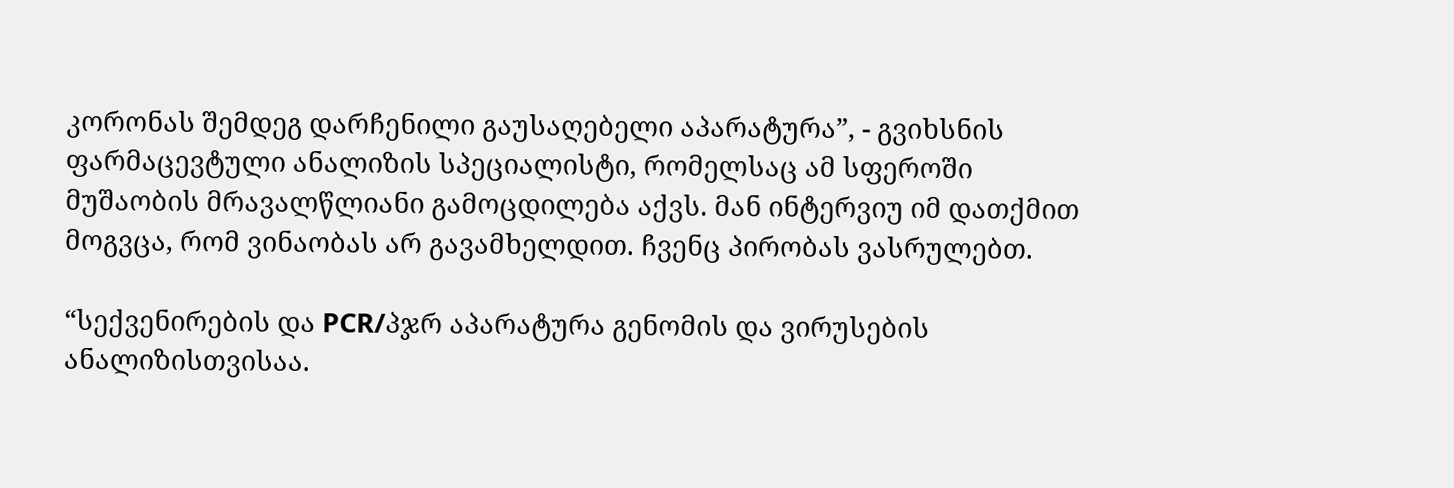კორონას შემდეგ დარჩენილი გაუსაღებელი აპარატურა”, - გვიხსნის ფარმაცევტული ანალიზის სპეციალისტი, რომელსაც ამ სფეროში მუშაობის მრავალწლიანი გამოცდილება აქვს. მან ინტერვიუ იმ დათქმით მოგვცა, რომ ვინაობას არ გავამხელდით. ჩვენც პირობას ვასრულებთ.

“სექვენირების და PCR/პჯრ აპარატურა გენომის და ვირუსების ანალიზისთვისაა.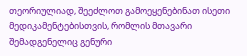თეორიულიად, შეეძლოთ გამოეყენებინათ ისეთი მედიკამენტებისთვის, რომლის მთავარი შემადგენელიც გენური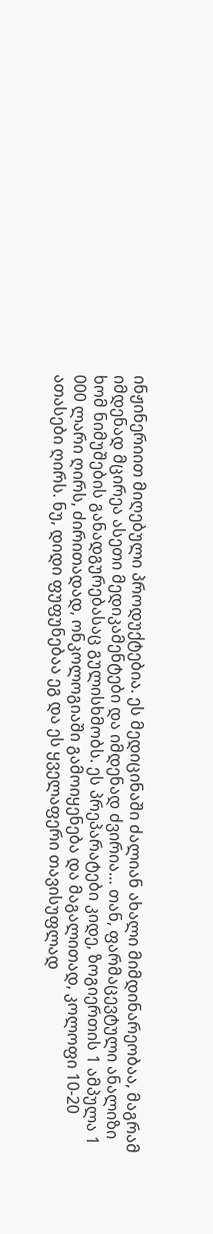ინჟინერიით მიღებული პროდუქტებია. ეს მედიცინაში ძალიან ახალი მიმდინარეობაა, მაგრამ იმდენად მცირეა ასეთი მედიკამენტები და იმდენად ძვირია… თან, ფარმაცევტული ანალიზი ხომ ნიმუშების განადგურებასაც გულისხმობს. ეს პრეპარატები კიდე, ზოგიერთის 1 ამპულა 1 000 ლარი ღირს, ძირითადად, ონკოლოგიაში გამოიყენება და მაგალითად, კოლოფი 10-20 ათასები ღირს. ნუ, დიდი ფუფუნებაა ეგ და ეს ყველაფერი თავისუფლად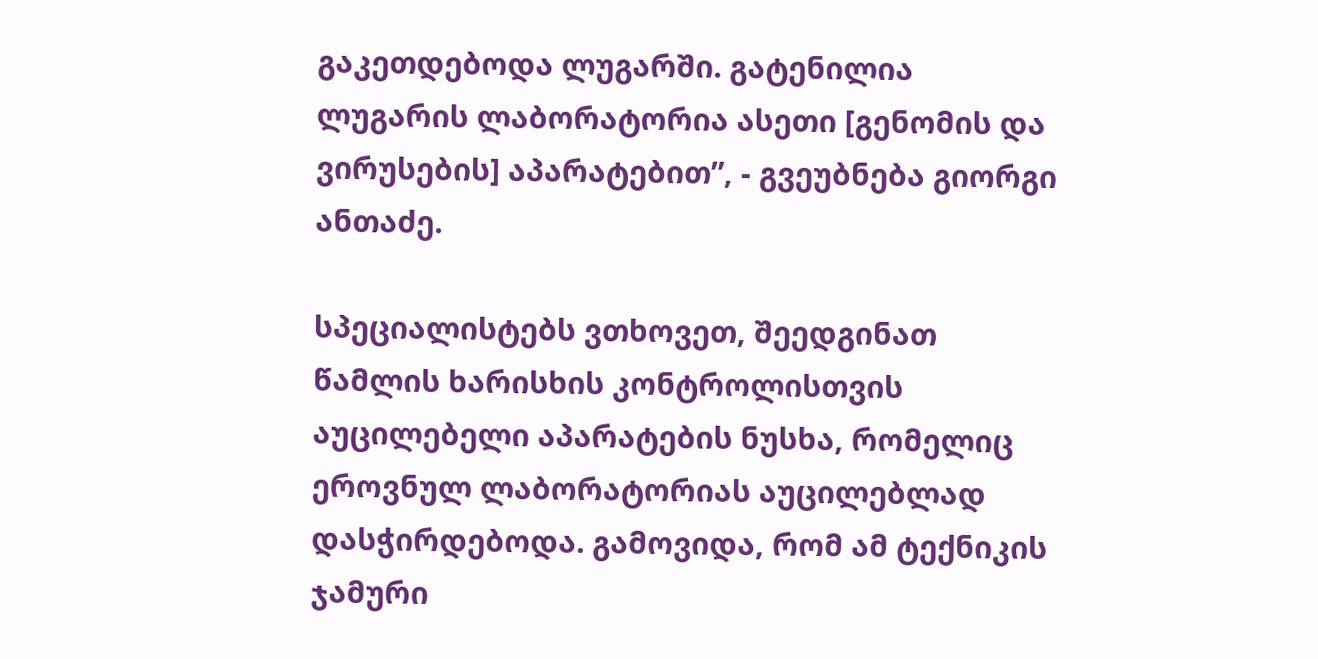გაკეთდებოდა ლუგარში. გატენილია ლუგარის ლაბორატორია ასეთი [გენომის და ვირუსების] აპარატებით”, - გვეუბნება გიორგი ანთაძე.

სპეციალისტებს ვთხოვეთ, შეედგინათ წამლის ხარისხის კონტროლისთვის აუცილებელი აპარატების ნუსხა, რომელიც ეროვნულ ლაბორატორიას აუცილებლად დასჭირდებოდა. გამოვიდა, რომ ამ ტექნიკის ჯამური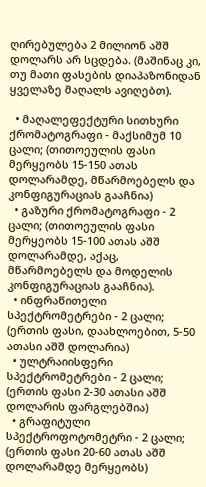ღირებულება 2 მილიონ აშშ დოლარს არ სცდება. (მაშინაც კი, თუ მათი ფასების დიაპაზონიდან ყველაზე მაღალს ავიღებთ).

  • მაღალეფექტური სითხური ქრომატოგრაფი - მაქსიმუმ 10 ცალი; (თითოეულის ფასი მერყეობს 15-150 ათას დოლარამდე, მწარმოებელს და კონფიგურაციას გააჩნია)
  • გაზური ქრომატოგრაფი - 2 ცალი; (თითოეულის ფასი მერყეობს 15-100 ათას აშშ დოლარამდე, აქაც, მწარმოებელს და მოდელის კონფიგურაციას გააჩნია).
  • ინფრაწითელი სპექტრომეტრები - 2 ცალი; (ერთის ფასი, დაახლოებით, 5-50 ათასი აშშ დოლარია)
  • ულტრაიისფერი სპექტრომეტრები - 2 ცალი; (ერთის ფასი 2-30 ათასი აშშ დოლარის ფარგლებშია)
  • გრაფიტული სპექტროფოტომეტრი - 2 ცალი; (ერთის ფასი 20-60 ათას აშშ დოლარამდე მერყეობს)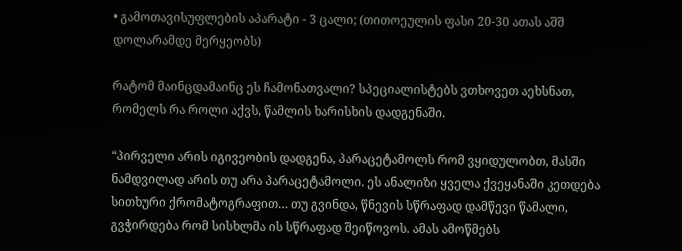• გამოთავისუფლების აპარატი - 3 ცალი; (თითოეულის ფასი 20-30 ათას აშშ დოლარამდე მერყეობს)

რატომ მაინცდამაინც ეს ჩამონათვალი? სპეციალისტებს ვთხოვეთ აეხსნათ, რომელს რა როლი აქვს, წამლის ხარისხის დადგენაში.

“პირველი არის იგივეობის დადგენა, პარაცეტამოლს რომ ვყიდულობთ, მასში ნამდვილად არის თუ არა პარაცეტამოლი. ეს ანალიზი ყველა ქვეყანაში კეთდება სითხური ქრომატოგრაფით… თუ გვინდა, წნევის სწრაფად დამწევი წამალი, გვჭირდება რომ სისხლმა ის სწრაფად შეიწოვოს. ამას ამოწმებს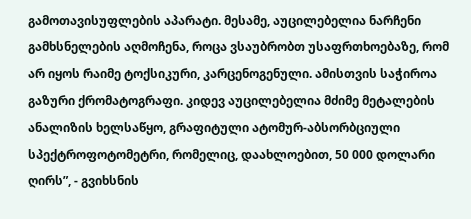გამოთავისუფლების აპარატი. მესამე, აუცილებელია ნარჩენი გამხსნელების აღმოჩენა, როცა ვსაუბრობთ უსაფრთხოებაზე, რომ არ იყოს რაიმე ტოქსიკური, კარცენოგენული. ამისთვის საჭიროა გაზური ქრომატოგრაფი. კიდევ აუცილებელია მძიმე მეტალების ანალიზის ხელსაწყო, გრაფიტული ატომურ-აბსორბციული სპექტროფოტომეტრი, რომელიც, დაახლოებით, 50 000 დოლარი ღირს”, - გვიხსნის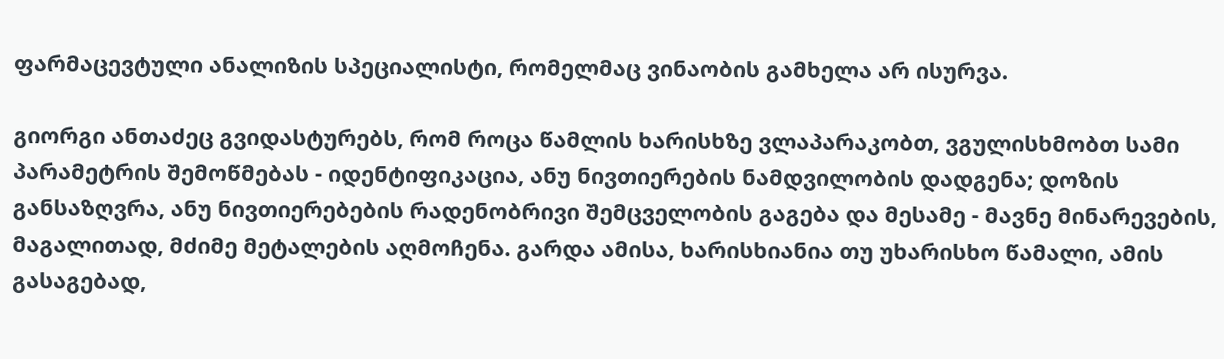ფარმაცევტული ანალიზის სპეციალისტი, რომელმაც ვინაობის გამხელა არ ისურვა.

გიორგი ანთაძეც გვიდასტურებს, რომ როცა წამლის ხარისხზე ვლაპარაკობთ, ვგულისხმობთ სამი პარამეტრის შემოწმებას - იდენტიფიკაცია, ანუ ნივთიერების ნამდვილობის დადგენა; დოზის განსაზღვრა, ანუ ნივთიერებების რადენობრივი შემცველობის გაგება და მესამე - მავნე მინარევების, მაგალითად, მძიმე მეტალების აღმოჩენა. გარდა ამისა, ხარისხიანია თუ უხარისხო წამალი, ამის გასაგებად,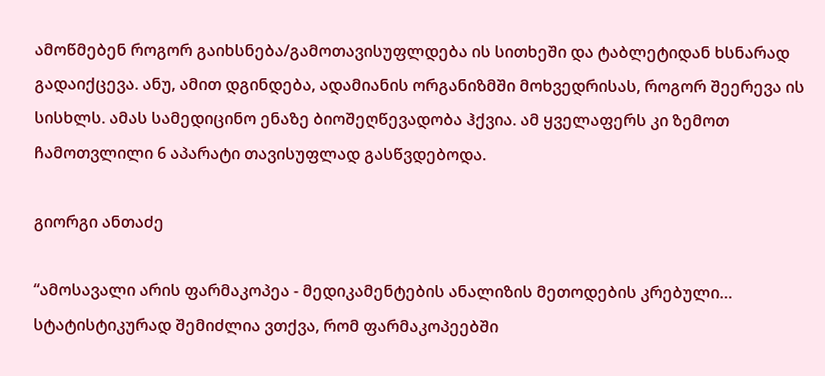ამოწმებენ როგორ გაიხსნება/გამოთავისუფლდება ის სითხეში და ტაბლეტიდან ხსნარად გადაიქცევა. ანუ, ამით დგინდება, ადამიანის ორგანიზმში მოხვედრისას, როგორ შეერევა ის სისხლს. ამას სამედიცინო ენაზე ბიოშეღწევადობა ჰქვია. ამ ყველაფერს კი ზემოთ ჩამოთვლილი 6 აპარატი თავისუფლად გასწვდებოდა.

გიორგი ანთაძე

“ამოსავალი არის ფარმაკოპეა - მედიკამენტების ანალიზის მეთოდების კრებული… სტატისტიკურად შემიძლია ვთქვა, რომ ფარმაკოპეებში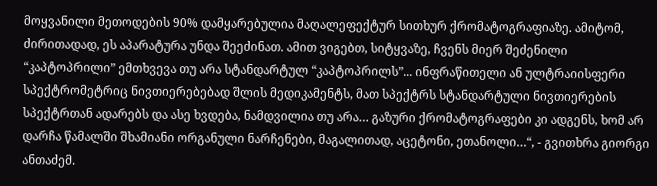მოყვანილი მეთოდების 90% დამყარებულია მაღალეფექტურ სითხურ ქრომატოგრაფიაზე. ამიტომ, ძირითადად, ეს აპარატურა უნდა შეეძინათ. ამით ვიგებთ, სიტყვაზე, ჩვენს მიერ შეძენილი “კაპტოპრილი” ემთხვევა თუ არა სტანდარტულ “კაპტოპრილს”... ინფრაწითელი ან ულტრაიისფერი სპექტრომეტრიც ნივთიერებებად შლის მედიკამენტს, მათ სპექტრს სტანდარტული ნივთიერების სპექტრთან ადარებს და ასე ხვდება, ნამდვილია თუ არა… გაზური ქრომატოგრაფები კი ადგენს, ხომ არ დარჩა წამალში შხამიანი ორგანული ნარჩენები, მაგალითად, აცეტონი, ეთანოლი…“, - გვითხრა გიორგი ანთაძემ.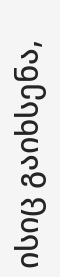ისიც გაიხსენა,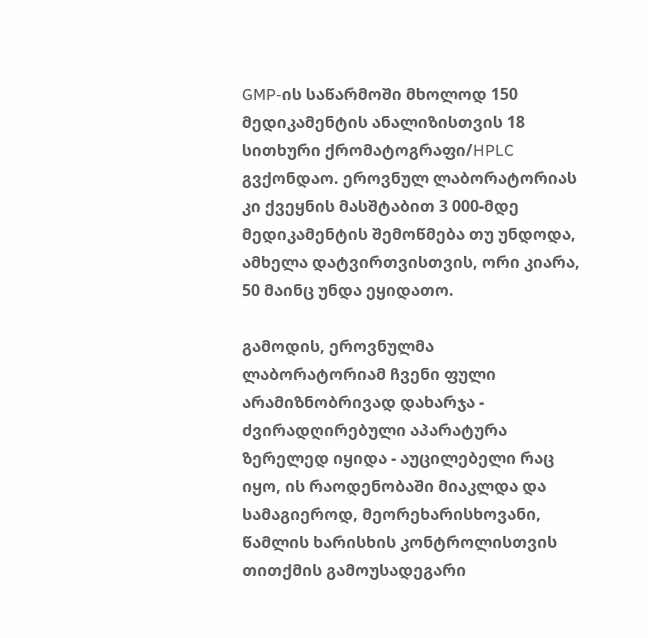GMP-ის საწარმოში მხოლოდ 150 მედიკამენტის ანალიზისთვის 18 სითხური ქრომატოგრაფი/HPLC გვქონდაო. ეროვნულ ლაბორატორიას კი ქვეყნის მასშტაბით 3 000-მდე მედიკამენტის შემოწმება თუ უნდოდა, ამხელა დატვირთვისთვის, ორი კიარა, 50 მაინც უნდა ეყიდათო.

გამოდის, ეროვნულმა ლაბორატორიამ ჩვენი ფული არამიზნობრივად დახარჯა - ძვირადღირებული აპარატურა ზერელედ იყიდა - აუცილებელი რაც იყო, ის რაოდენობაში მიაკლდა და სამაგიეროდ, მეორეხარისხოვანი, წამლის ხარისხის კონტროლისთვის თითქმის გამოუსადეგარი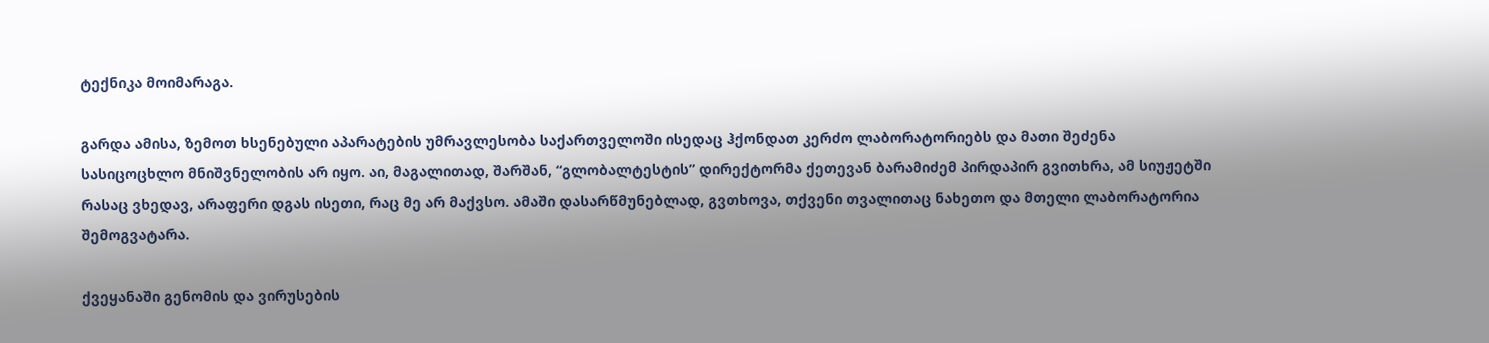ტექნიკა მოიმარაგა.

გარდა ამისა, ზემოთ ხსენებული აპარატების უმრავლესობა საქართველოში ისედაც ჰქონდათ კერძო ლაბორატორიებს და მათი შეძენა სასიცოცხლო მნიშვნელობის არ იყო. აი, მაგალითად, შარშან, “გლობალტესტის” დირექტორმა ქეთევან ბარამიძემ პირდაპირ გვითხრა, ამ სიუჟეტში რასაც ვხედავ, არაფერი დგას ისეთი, რაც მე არ მაქვსო. ამაში დასარწმუნებლად, გვთხოვა, თქვენი თვალითაც ნახეთო და მთელი ლაბორატორია შემოგვატარა.

ქვეყანაში გენომის და ვირუსების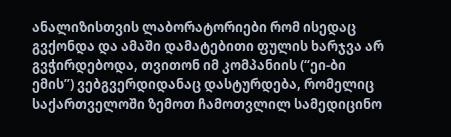ანალიზისთვის ლაბორატორიები რომ ისედაც გვქონდა და ამაში დამატებითი ფულის ხარჯვა არ გვჭირდებოდა, თვითონ იმ კომპანიის (“ეი-ბი ემის”) ვებგვერდიდანაც დასტურდება, რომელიც საქართველოში ზემოთ ჩამოთვლილ სამედიცინო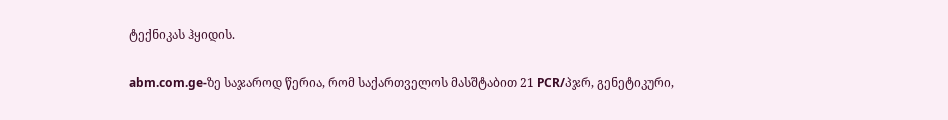ტექნიკას ჰყიდის.

abm.com.ge-ზე საჯაროდ წერია, რომ საქართველოს მასშტაბით 21 PCR/პჯრ, გენეტიკური,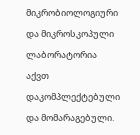მიკრობიოლოგიური და მიკროსკოპული ლაბორატორია აქვთ დაკომპლექტებული და მომარაგებული.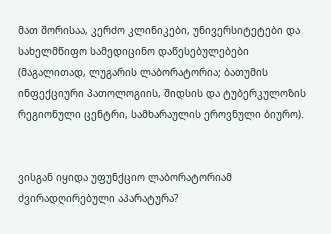მათ შორისაა, კერძო კლინიკები, უნივერსიტეტები და სახელმწიფო სამედიცინო დაწესებულებები (მაგალითად, ლუგარის ლაბორატორია; ბათუმის ინფექციური პათოლოგიის, შიდსის და ტუბერკულოზის რეგიონული ცენტრი, სამხარაულის ეროვნული ბიურო).


ვისგან იყიდა უფუნქციო ლაბორატორიამ ძვირადღირებული აპარატურა?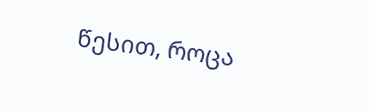წესით, როცა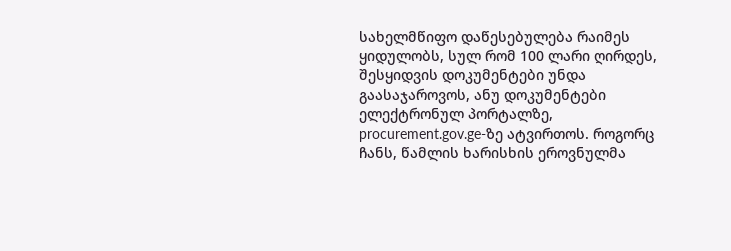სახელმწიფო დაწესებულება რაიმეს ყიდულობს, სულ რომ 100 ლარი ღირდეს, შესყიდვის დოკუმენტები უნდა გაასაჯაროვოს, ანუ დოკუმენტები ელექტრონულ პორტალზე, procurement.gov.ge-ზე ატვირთოს. როგორც ჩანს, წამლის ხარისხის ეროვნულმა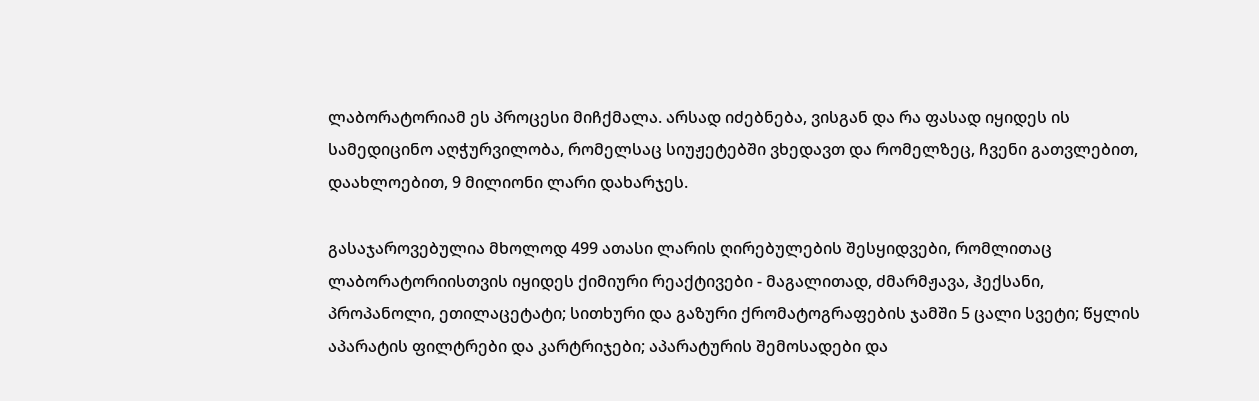ლაბორატორიამ ეს პროცესი მიჩქმალა. არსად იძებნება, ვისგან და რა ფასად იყიდეს ის სამედიცინო აღჭურვილობა, რომელსაც სიუჟეტებში ვხედავთ და რომელზეც, ჩვენი გათვლებით, დაახლოებით, 9 მილიონი ლარი დახარჯეს.

გასაჯაროვებულია მხოლოდ 499 ათასი ლარის ღირებულების შესყიდვები, რომლითაც ლაბორატორიისთვის იყიდეს ქიმიური რეაქტივები - მაგალითად, ძმარმჟავა, ჰექსანი, პროპანოლი, ეთილაცეტატი; სითხური და გაზური ქრომატოგრაფების ჯამში 5 ცალი სვეტი; წყლის აპარატის ფილტრები და კარტრიჯები; აპარატურის შემოსადები და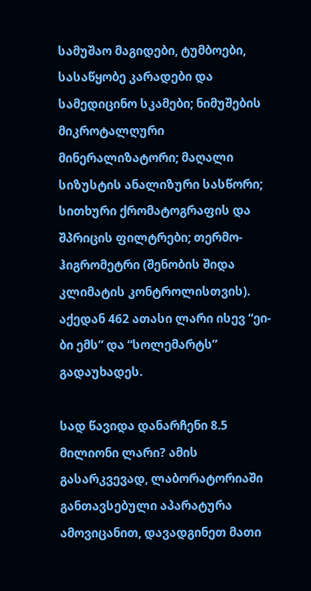სამუშაო მაგიდები, ტუმბოები, სასაწყობე კარადები და სამედიცინო სკამები; ნიმუშების მიკროტალღური მინერალიზატორი; მაღალი სიზუსტის ანალიზური სასწორი; სითხური ქრომატოგრაფის და შპრიცის ფილტრები; თერმო-ჰიგრომეტრი (შენობის შიდა კლიმატის კონტროლისთვის). აქედან 462 ათასი ლარი ისევ “ეი-ბი ემს” და “სოლემარტს” გადაუხადეს.

სად წავიდა დანარჩენი 8.5 მილიონი ლარი? ამის გასარკვევად, ლაბორატორიაში განთავსებული აპარატურა ამოვიცანით, დავადგინეთ მათი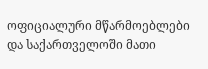ოფიციალური მწარმოებლები და საქართველოში მათი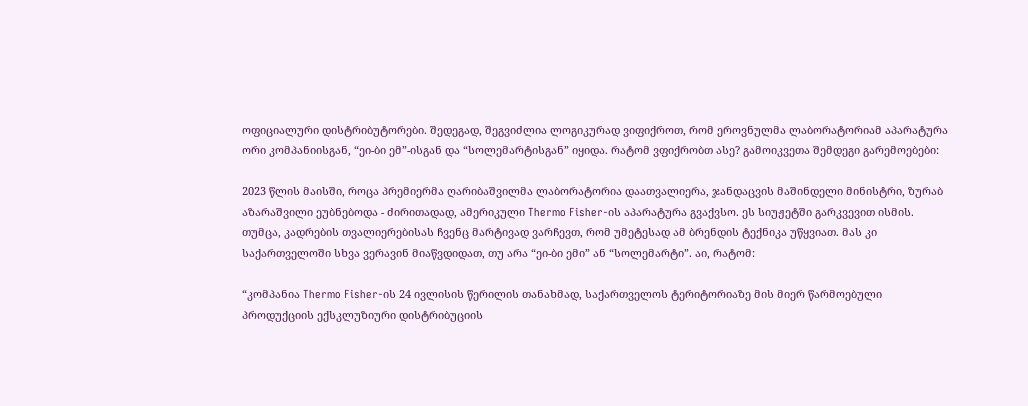ოფიციალური დისტრიბუტორები. შედეგად, შეგვიძლია ლოგიკურად ვიფიქროთ, რომ ეროვნულმა ლაბორატორიამ აპარატურა ორი კომპანიისგან, “ეი-ბი ემ”-ისგან და “სოლემარტისგან” იყიდა. რატომ ვფიქრობთ ასე? გამოიკვეთა შემდეგი გარემოებები:

2023 წლის მაისში, როცა პრემიერმა ღარიბაშვილმა ლაბორატორია დაათვალიერა, ჯანდაცვის მაშინდელი მინისტრი, ზურაბ აზარაშვილი ეუბნებოდა - ძირითადად, ამერიკული Thermo Fisher-ის აპარატურა გვაქვსო. ეს სიუჟეტში გარკვევით ისმის. თუმცა, კადრების თვალიერებისას ჩვენც მარტივად ვარჩევთ, რომ უმეტესად ამ ბრენდის ტექნიკა უწყვიათ. მას კი საქართველოში სხვა ვერავინ მიაწვდიდათ, თუ არა “ეი-ბი ემი” ან “სოლემარტი”. აი, რატომ:

“კომპანია Thermo Fisher-ის 24 ივლისის წერილის თანახმად, საქართველოს ტერიტორიაზე მის მიერ წარმოებული პროდუქციის ექსკლუზიური დისტრიბუციის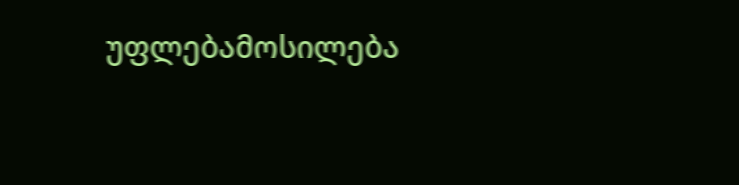უფლებამოსილება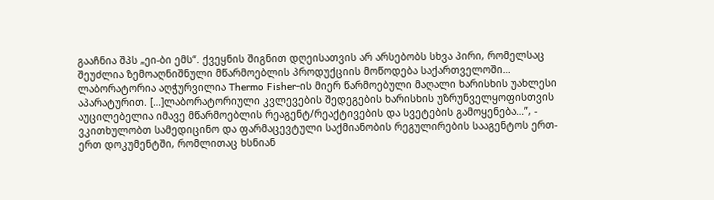გააჩნია შპს „ეი-ბი ემს“. ქვეყნის შიგნით დღეისათვის არ არსებობს სხვა პირი, რომელსაც შეუძლია ზემოაღნიშნული მწარმოებლის პროდუქციის მოწოდება საქართველოში… ლაბორატორია აღჭურვილია Thermo Fisher-ის მიერ წარმოებული მაღალი ხარისხის უახლესი აპარატურით. […]ლაბორატორიული კვლევების შედეგების ხარისხის უზრუნველყოფისთვის აუცილებელია იმავე მწარმოებლის რეაგენტ/რეაქტივების და სვეტების გამოყენება…”, - ვკითხულობთ სამედიცინო და ფარმაცევტული საქმიანობის რეგულირების სააგენტოს ერთ-ერთ დოკუმენტში, რომლითაც ხსნიან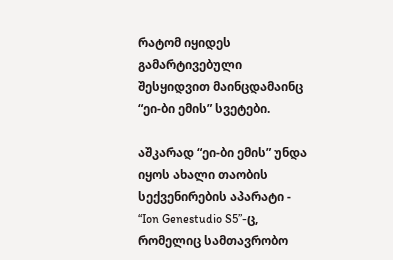რატომ იყიდეს გამარტივებული შესყიდვით მაინცდამაინც “ეი-ბი ემის” სვეტები.

აშკარად “ეი-ბი ემის” უნდა იყოს ახალი თაობის სექვენირების აპარატი - “Ion Genestudio S5”-ც, რომელიც სამთავრობო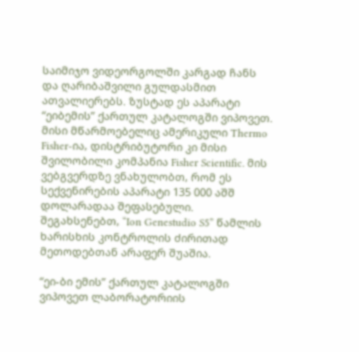საიმიჯო ვიდეორგოლში კარგად ჩანს და ღარიბაშვილი გულდასმით ათვალიერებს. ზუსტად ეს აპარატი “ეიბემის” ქართულ კატალოგში ვიპოვეთ. მისი მწარმოებელიც ამერიკული Thermo Fisher-ია, დისტრიბუტორი კი მისი შვილობილი კომპანია Fisher Scientific. მის ვებგვერდზე ვნახულობთ, რომ ეს სექვენირების აპარატი 135 000 აშშ დოლარადაა შეფასებული. შეგახსენებთ, “Ion Genestudio S5” წამლის ხარისხის კონტროლის ძირითად მეთოდებთან არაფერ შუაშია.

“ეი-ბი ემის” ქართულ კატალოგში ვიპოვეთ ლაბორატორიის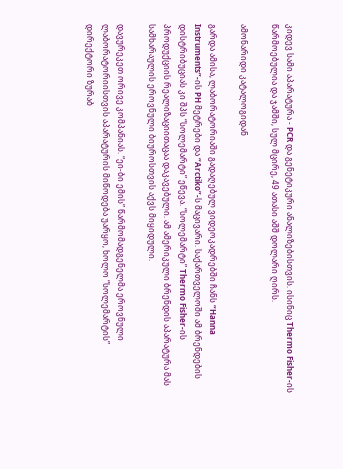კიდევ სამი აპარატურა - PCR და გენეტიკური ანალიზებისთვის. ისინიც Thermo Fisher-ის წარმოებულია და ჯამში, სულ მცირე, 49 ათასი აშშ დოლარი ღირს.

ამონარიდი კატალოგიდან

გარდა ამისა, ლაბორატორიაში გადაღებულ ვიდეოკადრებში ჩანს “Hanna Instruments”-ის PH მეტრები და “Arctiko”-ს მაცივარი. საქართველოში ამ ბრენდების დისტრიბუციას კი შპს “სოლემარტი” ეწევა. “სოლემარტი” Thermo Fisher-ის პროდუქციის რეალიზაციითაცაა დაკავებული. ამ ამერიკული ბრენდის აპარატურა მას სამხარაულის ეროვნული ბიუროსთვის აქვს მიყიდული.

დავურეკეთ ორივე კომპანიას. “ეი-ბი ემის” წარმომადგენელმა ეროვნული ლაბორატორიისთვის აპარატურის მიწოდება უარყო, ხოლო “სოლემარტის” დირექტორი ზურაბ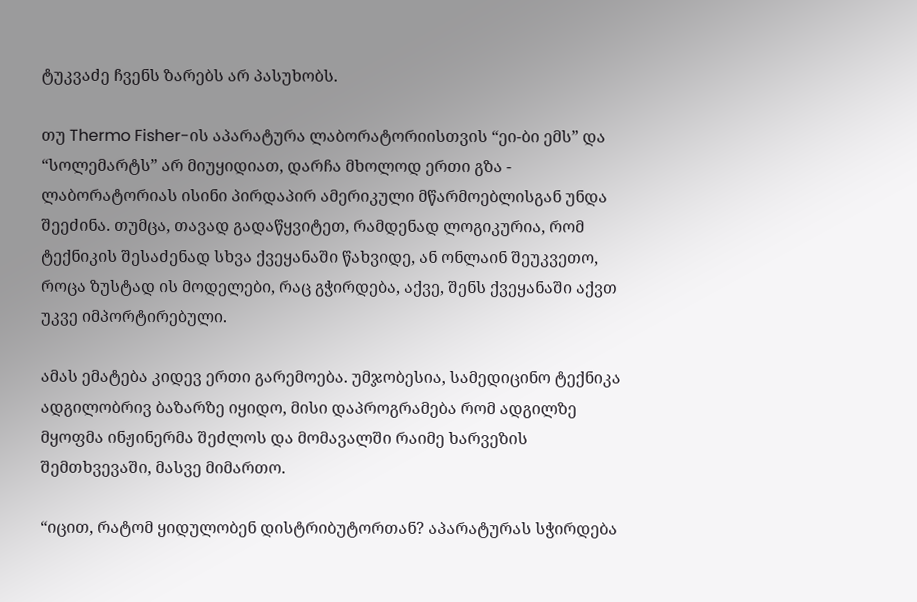ტუკვაძე ჩვენს ზარებს არ პასუხობს.

თუ Thermo Fisher-ის აპარატურა ლაბორატორიისთვის “ეი-ბი ემს” და “სოლემარტს” არ მიუყიდიათ, დარჩა მხოლოდ ერთი გზა - ლაბორატორიას ისინი პირდაპირ ამერიკული მწარმოებლისგან უნდა შეეძინა. თუმცა, თავად გადაწყვიტეთ, რამდენად ლოგიკურია, რომ ტექნიკის შესაძენად სხვა ქვეყანაში წახვიდე, ან ონლაინ შეუკვეთო, როცა ზუსტად ის მოდელები, რაც გჭირდება, აქვე, შენს ქვეყანაში აქვთ უკვე იმპორტირებული.

ამას ემატება კიდევ ერთი გარემოება. უმჯობესია, სამედიცინო ტექნიკა ადგილობრივ ბაზარზე იყიდო, მისი დაპროგრამება რომ ადგილზე მყოფმა ინჟინერმა შეძლოს და მომავალში რაიმე ხარვეზის შემთხვევაში, მასვე მიმართო.

“იცით, რატომ ყიდულობენ დისტრიბუტორთან? აპარატურას სჭირდება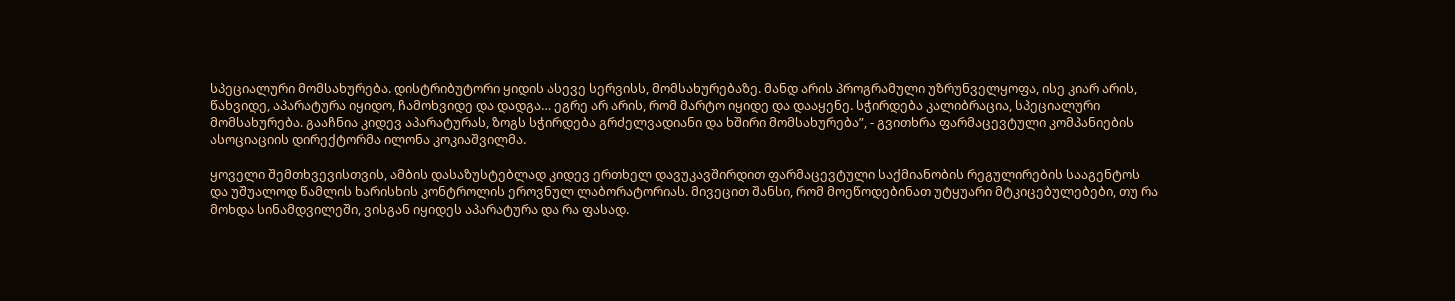სპეციალური მომსახურება. დისტრიბუტორი ყიდის ასევე სერვისს, მომსახურებაზე. მანდ არის პროგრამული უზრუნველყოფა, ისე კიარ არის, წახვიდე, აპარატურა იყიდო, ჩამოხვიდე და დადგა… ეგრე არ არის, რომ მარტო იყიდე და დააყენე. სჭირდება კალიბრაცია, სპეციალური მომსახურება. გააჩნია კიდევ აპარატურას, ზოგს სჭირდება გრძელვადიანი და ხშირი მომსახურება”, - გვითხრა ფარმაცევტული კომპანიების ასოციაციის დირექტორმა ილონა კოკიაშვილმა.

ყოველი შემთხვევისთვის, ამბის დასაზუსტებლად კიდევ ერთხელ დავუკავშირდით ფარმაცევტული საქმიანობის რეგულირების სააგენტოს და უშუალოდ წამლის ხარისხის კონტროლის ეროვნულ ლაბორატორიას. მივეცით შანსი, რომ მოეწოდებინათ უტყუარი მტკიცებულებები, თუ რა მოხდა სინამდვილეში, ვისგან იყიდეს აპარატურა და რა ფასად.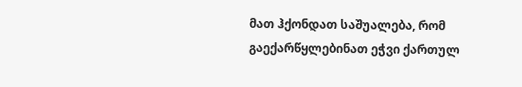მათ ჰქონდათ საშუალება, რომ გაექარწყლებინათ ეჭვი ქართულ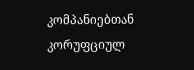კომპანიებთან კორუფციულ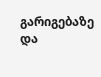გარიგებაზე და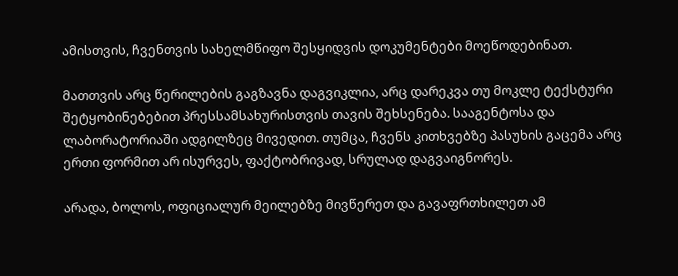ამისთვის, ჩვენთვის სახელმწიფო შესყიდვის დოკუმენტები მოეწოდებინათ.

მათთვის არც წერილების გაგზავნა დაგვიკლია, არც დარეკვა თუ მოკლე ტექსტური შეტყობინებებით პრესსამსახურისთვის თავის შეხსენება. სააგენტოსა და ლაბორატორიაში ადგილზეც მივედით. თუმცა, ჩვენს კითხვებზე პასუხის გაცემა არც ერთი ფორმით არ ისურვეს, ფაქტობრივად, სრულად დაგვაიგნორეს.

არადა, ბოლოს, ოფიციალურ მეილებზე მივწერეთ და გავაფრთხილეთ ამ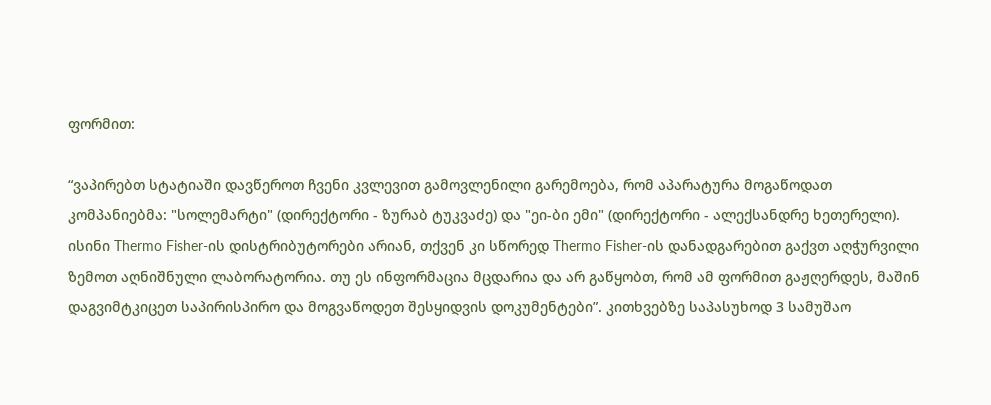ფორმით:

“ვაპირებთ სტატიაში დავწეროთ ჩვენი კვლევით გამოვლენილი გარემოება, რომ აპარატურა მოგაწოდათ კომპანიებმა: "სოლემარტი" (დირექტორი - ზურაბ ტუკვაძე) და "ეი-ბი ემი" (დირექტორი - ალექსანდრე ხეთერელი). ისინი Thermo Fisher-ის დისტრიბუტორები არიან, თქვენ კი სწორედ Thermo Fisher-ის დანადგარებით გაქვთ აღჭურვილი ზემოთ აღნიშნული ლაბორატორია. თუ ეს ინფორმაცია მცდარია და არ გაწყობთ, რომ ამ ფორმით გაჟღერდეს, მაშინ დაგვიმტკიცეთ საპირისპირო და მოგვაწოდეთ შესყიდვის დოკუმენტები”. კითხვებზე საპასუხოდ 3 სამუშაო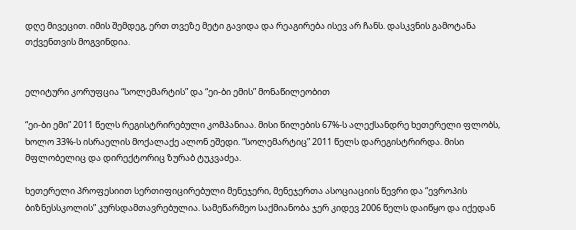დღე მივეცით. იმის შემდეგ, ერთ თვეზე მეტი გავიდა და რეაგირება ისევ არ ჩანს. დასკვნის გამოტანა თქვენთვის მოგვინდია.


ელიტური კორუფცია “სოლემარტის” და “ეი-ბი ემის” მონაწილეობით

“ეი-ბი ემი” 2011 წელს რეგისტრირებული კომპანიაა. მისი წილების 67%-ს ალექსანდრე ხეთერელი ფლობს, ხოლო 33%-ს ისრაელის მოქალაქე ალონ ეშედი. “სოლემარტიც” 2011 წელს დარეგისტრირდა. მისი მფლობელიც და დირექტორიც ზურაბ ტუკვაძეა.

ხეთერელი პროფესიით სერთიფიცირებული მენეჯერი, მენეჯერთა ასოციაციის წევრი და “ევროპის ბიზნესსკოლის” კურსდამთავრებულია. სამეწარმეო საქმიანობა ჯერ კიდევ 2006 წელს დაიწყო და იქედან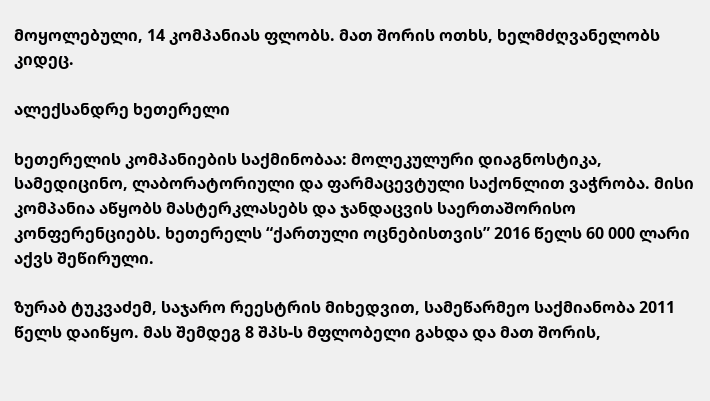მოყოლებული, 14 კომპანიას ფლობს. მათ შორის ოთხს, ხელმძღვანელობს კიდეც.

ალექსანდრე ხეთერელი

ხეთერელის კომპანიების საქმინობაა: მოლეკულური დიაგნოსტიკა, სამედიცინო, ლაბორატორიული და ფარმაცევტული საქონლით ვაჭრობა. მისი კომპანია აწყობს მასტერკლასებს და ჯანდაცვის საერთაშორისო კონფერენციებს. ხეთერელს “ქართული ოცნებისთვის” 2016 წელს 60 000 ლარი აქვს შეწირული.

ზურაბ ტუკვაძემ, საჯარო რეესტრის მიხედვით, სამეწარმეო საქმიანობა 2011 წელს დაიწყო. მას შემდეგ 8 შპს-ს მფლობელი გახდა და მათ შორის,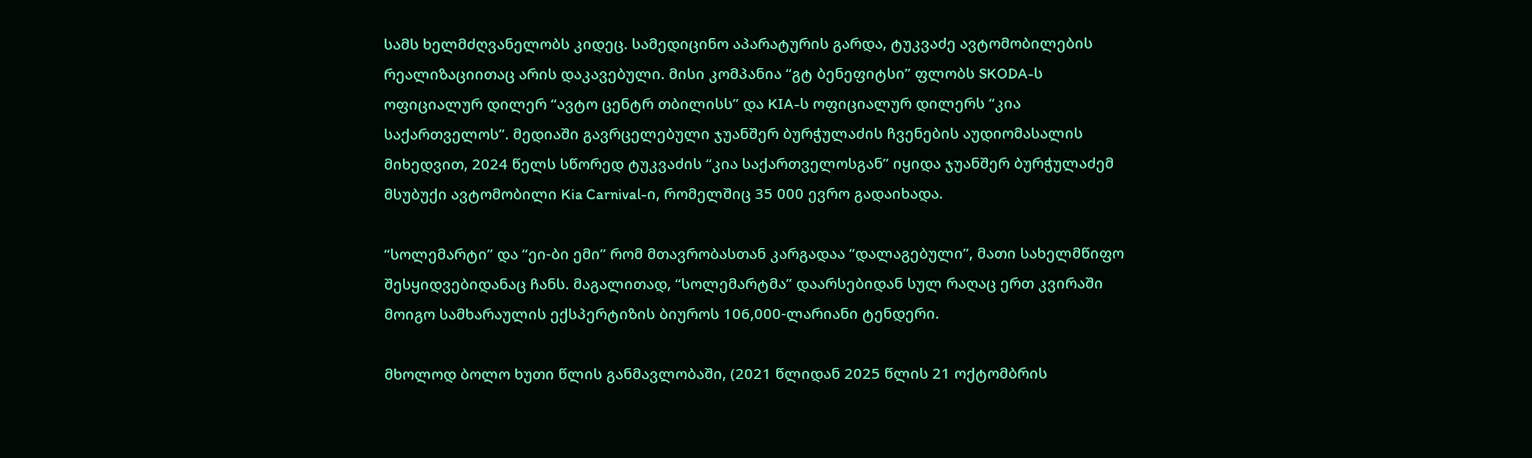სამს ხელმძღვანელობს კიდეც. სამედიცინო აპარატურის გარდა, ტუკვაძე ავტომობილების რეალიზაციითაც არის დაკავებული. მისი კომპანია “გტ ბენეფიტსი” ფლობს SKODA-ს ოფიციალურ დილერ “ავტო ცენტრ თბილისს” და KIA-ს ოფიციალურ დილერს “კია საქართველოს”. მედიაში გავრცელებული ჯუანშერ ბურჭულაძის ჩვენების აუდიომასალის მიხედვით, 2024 წელს სწორედ ტუკვაძის “კია საქართველოსგან” იყიდა ჯუანშერ ბურჭულაძემ მსუბუქი ავტომობილი Kia Carnival-ი, რომელშიც 35 000 ევრო გადაიხადა.

“სოლემარტი” და “ეი-ბი ემი” რომ მთავრობასთან კარგადაა “დალაგებული”, მათი სახელმწიფო შესყიდვებიდანაც ჩანს. მაგალითად, “სოლემარტმა” დაარსებიდან სულ რაღაც ერთ კვირაში მოიგო სამხარაულის ექსპერტიზის ბიუროს 106,000-ლარიანი ტენდერი.

მხოლოდ ბოლო ხუთი წლის განმავლობაში, (2021 წლიდან 2025 წლის 21 ოქტომბრის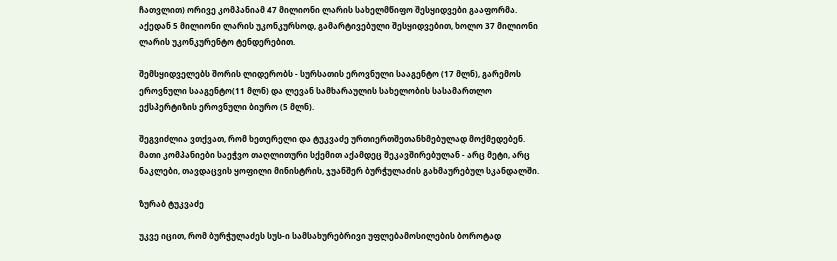ჩათვლით) ორივე კომპანიამ 47 მილიონი ლარის სახელმწიფო შესყიდვები გააფორმა. აქედან 5 მილიონი ლარის უკონკურსოდ, გამარტივებული შესყიდვებით, ხოლო 37 მილიონი ლარის უკონკურენტო ტენდერებით.

შემსყიდველებს შორის ლიდერობს - სურსათის ეროვნული სააგენტო (17 მლნ), გარემოს ეროვნული სააგენტო(11 მლნ) და ლევან სამხარაულის სახელობის სასამართლო ექსპერტიზის ეროვნული ბიურო (5 მლნ).

შეგვიძლია ვთქვათ, რომ ხეთერელი და ტუკვაძე ურთიერთშეთანხმებულად მოქმედებენ. მათი კომპანიები საეჭვო თაღლითური სქემით აქამდეც შეკავშირებულან - არც მეტი, არც ნაკლები, თავდაცვის ყოფილი მინისტრის, ჯუანშერ ბურჭულაძის გახმაურებულ სკანდალში.

ზურაბ ტუკვაძე

უკვე იცით, რომ ბურჭულაძეს სუს-ი სამსახურებრივი უფლებამოსილების ბოროტად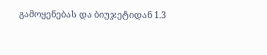გამოყენებას და ბიუჯეტიდან 1.3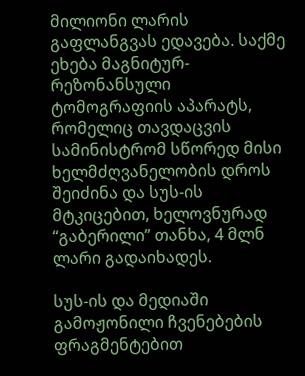მილიონი ლარის გაფლანგვას ედავება. საქმე ეხება მაგნიტურ-რეზონანსული ტომოგრაფიის აპარატს, რომელიც თავდაცვის სამინისტრომ სწორედ მისი ხელმძღვანელობის დროს შეიძინა და სუს-ის მტკიცებით, ხელოვნურად “გაბერილი” თანხა, 4 მლნ ლარი გადაიხადეს.

სუს-ის და მედიაში გამოჟონილი ჩვენებების ფრაგმენტებით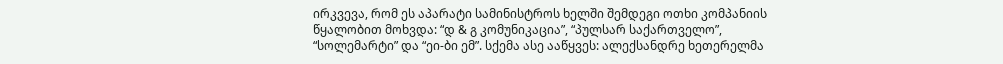ირკვევა, რომ ეს აპარატი სამინისტროს ხელში შემდეგი ოთხი კომპანიის წყალობით მოხვდა: “დ & გ კომუნიკაცია”, “პულსარ საქართველო”, “სოლემარტი” და “ეი-ბი ემ”. სქემა ასე ააწყვეს: ალექსანდრე ხეთერელმა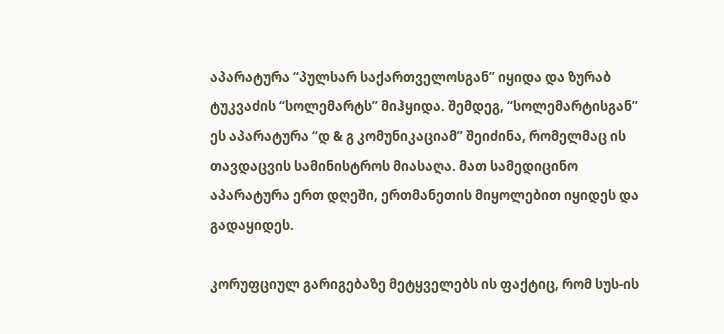აპარატურა “პულსარ საქართველოსგან” იყიდა და ზურაბ ტუკვაძის “სოლემარტს” მიჰყიდა. შემდეგ, “სოლემარტისგან” ეს აპარატურა “დ & გ კომუნიკაციამ” შეიძინა, რომელმაც ის თავდაცვის სამინისტროს მიასაღა. მათ სამედიცინო აპარატურა ერთ დღეში, ერთმანეთის მიყოლებით იყიდეს და გადაყიდეს.

კორუფციულ გარიგებაზე მეტყველებს ის ფაქტიც, რომ სუს-ის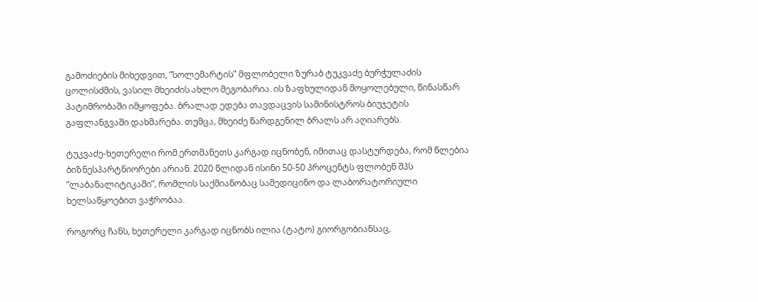გამოძიების მიხედვით, “სოლემარტის” მფლობელი ზურაბ ტუკვაძე ბურჭულაძის ცოლისძმის, ვასილ მხეიძის ახლო მეგობარია. ის ზაფხულიდან მოყოლებული, წინასწარ პატიმრობაში იმყოფება. ბრალად ედება თავდაცვის სამინისტროს ბიუჯეტის გაფლანგვაში დახმარება. თუმცა, მხეიძე წარდგენილ ბრალს არ აღიარებს.

ტუკვაძე-ხეთერელი რომ ერთმანეთს კარგად იცნობენ, იმითაც დასტურდება, რომ წლებია ბიზნესპარტნიორები არიან. 2020 წლიდან ისინი 50-50 პროცენტს ფლობენ შპს “ლაბანალიტიკაში”, რომლის საქმიანობაც სამედიცინო და ლაბორატორიული ხელსაწყოებით ვაჭრობაა.

როგორც ჩანს, ხეთერელი კარგად იცნობს ილია (ტატო) გიორგობიანსაც,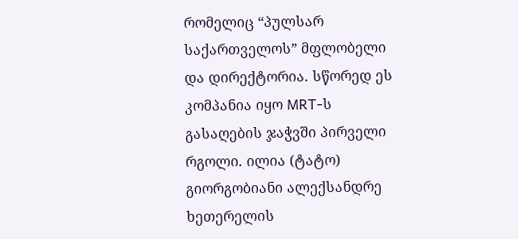რომელიც “პულსარ საქართველოს” მფლობელი და დირექტორია. სწორედ ეს კომპანია იყო MRT-ს გასაღების ჯაჭვში პირველი რგოლი. ილია (ტატო) გიორგობიანი ალექსანდრე ხეთერელის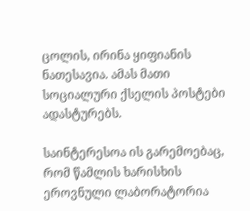ცოლის, ირინა ყიფიანის ნათესავია. ამას მათი სოციალური ქსელის პოსტები ადასტურებს.

საინტერესოა ის გარემოებაც, რომ წამლის ხარისხის ეროვნული ლაბორატორია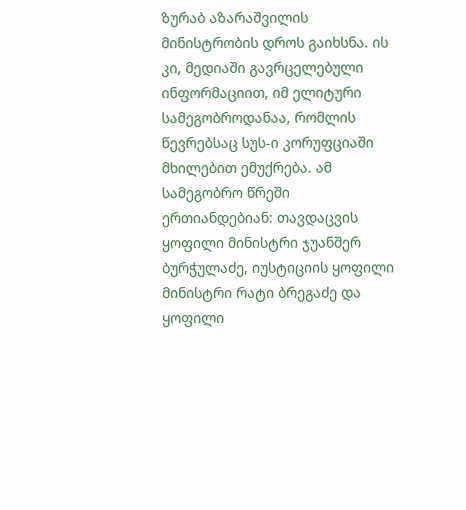ზურაბ აზარაშვილის მინისტრობის დროს გაიხსნა. ის კი, მედიაში გავრცელებული ინფორმაციით, იმ ელიტური სამეგობროდანაა, რომლის წევრებსაც სუს-ი კორუფციაში მხილებით ემუქრება. ამ სამეგობრო წრეში ერთიანდებიან: თავდაცვის ყოფილი მინისტრი ჯუანშერ ბურჭულაძე, იუსტიციის ყოფილი მინისტრი რატი ბრეგაძე და ყოფილი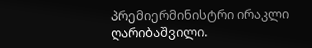პრემიერმინისტრი ირაკლი ღარიბაშვილი.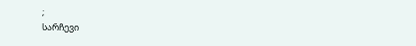;
სარჩევი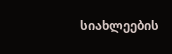სიახლეების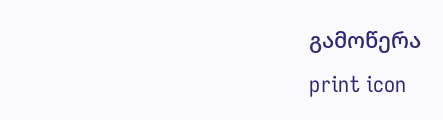გამოწერა
print icon